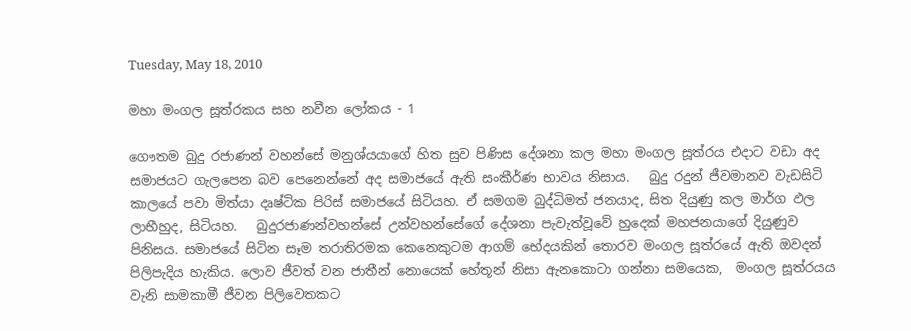Tuesday, May 18, 2010

මහා මංගල සූත්රකය සහ නවීන ලෝකය - 1

ගෞතම බුදු රජාණන් වහන්සේ මනුශ්යයාගේ හිත සුව පිණිස දේශනා කල මහා මංගල සූත්රය එදාට වඩා අද සමාජයට ගැලපෙන බව පෙනෙන්නේ අද සමාජයේ ඇති සංකීර්ණ භාවය නිසාය.   බුදු රදුන් ජීවමානව වැඩසිටි කාලයේ පවා මිත්යා දෘෂ්ටික පිරිස් සමාජයේ සිටියහ. ඒ සමගම බුද්ධිමත් ජනයාද, සිත දියුණු කල මාර්ග ඵල ලාභීහුද, සිටියහ.   බුදුරජාණන්වහන්සේ උන්වහන්සේගේ දේශනා පැවැත්වූවේ හුදෙක් මහජනයාගේ දියුණුව පිනිසය. සමාජයේ සිටින සෑම තරාතිරමක කෙනෙකුටම ආගම් භේදයකින් තොරව මංගල සූත්රයේ ඇති ඔවදන් පිලිපැදිය හැකිය. ලොව ජීවත් වන ජාතීන් නොයෙක් හේතූන් නිසා ඇනකොටා ගන්නා සමයෙක,  මංගල සූත්රයය වැනි සාමකාමී ජීවන පිලිවෙතකට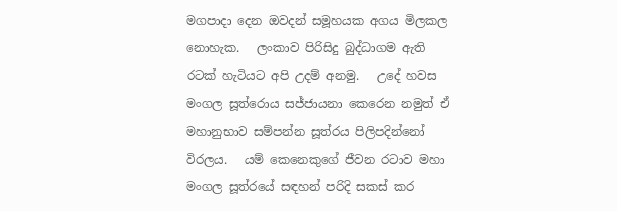මගපාදා දෙන ඔවදන් සමූහයක අගය මිලකල නොහැක.   ලංකාව පිරිසිදු බුද්ධාගම ඇති රටක් හැටියට අපි උදම් අනමු.   උදේ හවස මංගල සූත්රොය සජ්ජායනා කෙරෙන නමුත් ඒ මහානුභාව සම්පන්න සූත්රය පිලිපදින්නෝ විරලය.   යම් කෙනෙකුගේ ජීවන රටාව මහා මංගල සූත්රයේ සඳහන් පරිදි සකස් කර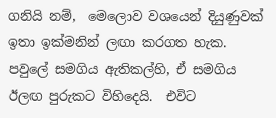ගනියි නම්,  මෙලොව වශයෙන් දියුණුවක් ඉතා ඉක්මනින් ලඟා කරගත හැක.  පවුලේ සමගිය ඇතිකල්හි, ඒ සමගිය ඊලඟ පුරුකට විහිදෙයි.  එවිට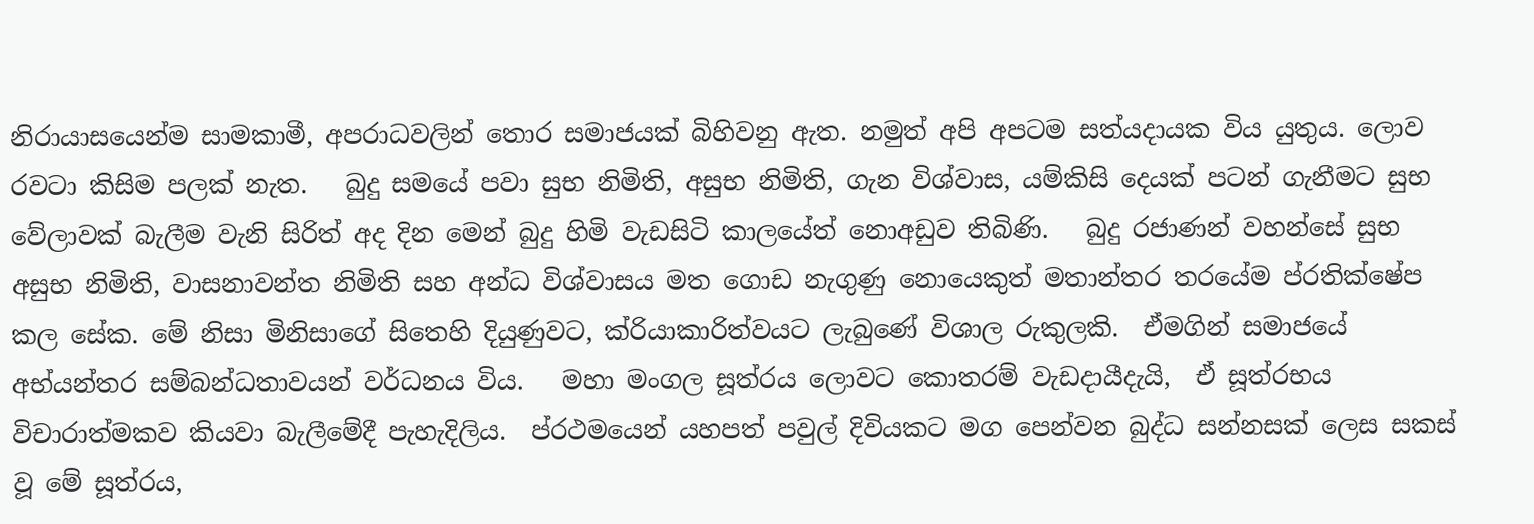නිරායාසයෙන්ම සාමකාමී, අපරාධවලින් තොර සමාජයක් බිහිවනු ඇත. නමුත් අපි අපටම සත්යදායක විය යුතුය. ලොව රවටා කිසිම පලක් නැත.   බුදු සමයේ පවා සුභ නිමිති, අසුභ නිමිති, ගැන විශ්වාස, යම්කිසි දෙයක් පටන් ගැනීමට සුභ වේලාවක් බැලීම වැනි සිරිත් අද දින මෙන් බුදු හිමි වැඩසිටි කාලයේත් නොඅඩුව තිබිණි.   බුදු රජාණන් වහන්සේ සුභ අසුභ නිමිති, වාසනාවන්ත නිමිති සහ අන්ධ විශ්වාසය මත ගොඩ නැගුණු නොයෙකුත් මතාන්තර තරයේම ප්රතික්ෂේප කල සේක. මේ නිසා මිනිසාගේ සිතෙහි දියුණුවට, ක්රියාකාරිත්වයට ලැබුණේ විශාල රුකුලකි.  ඒමගින් සමාජයේ අභ්යන්තර සම්බන්ධතාවයන් වර්ධනය විය.   මහා මංගල සූත්රය ලොවට කොතරම් වැඩදායීදැයි,  ඒ සූත්රභය විචාරාත්මකව කියවා බැලීමේදී පැහැදිලිය.  ප්රථමයෙන් යහපත් පවුල් දිවියකට මග පෙන්වන බුද්ධ සන්නසක් ලෙස සකස් වූ මේ සූත්ර‍ය,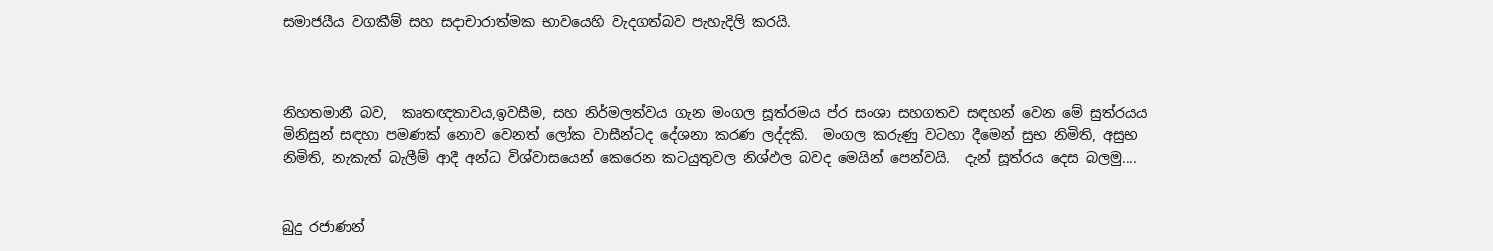සමාජයීය වගකීම් සහ සදාචාරාත්මක භාවයෙහි වැදගත්බව පැහැදිලි කරයි.



නිහතමානී බව,  කෘතඥතාවය,ඉවසීම, සහ නිර්මලත්වය ගැන මංගල සූත්රමය ප්ර සංශා සහගතව සඳහන් වෙන මේ සුත්රයය මිනිසුන් සඳහා පමණක් නොව වෙනත් ලෝක වාසීන්ටද දේශනා කරණ ලද්දකි.  මංගල කරුණු වටහා දීමෙන් සුභ නිමිති, අසුභ නිමිති, නැකැත් බැලීම් ආදී අන්ධ විශ්වාසයෙන් කෙරෙන කටයුතුවල නිශ්ඵල බවද මෙයින් පෙන්වයි.  දැන් සූත්රය දෙස බලමු....


බුදු රජාණන්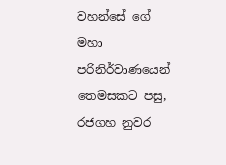වහන්සේ ගේ මහා පරිනිර්වාණයෙන් තෙමසකට පසු, රජගහ නුවර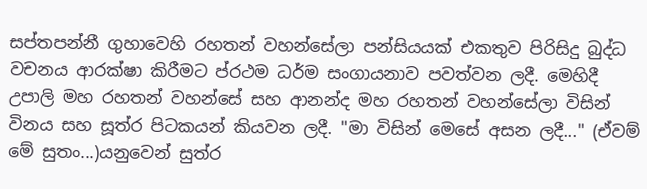සප්තපන්නී ගුහාවෙහි රහතන් වහන්සේලා පන්සියයක් එකතුව පිරිසිදු බුද්ධ වචනය ආරක්ෂා කිරීමට ප්රථම ධර්ම සංගායනාව පවත්වන ලදී. මෙහිදී උපාලි මහ රහතන් වහන්සේ සහ ආනන්ද මහ රහතන් වහන්සේලා විසින් විනය සහ සූත්ර පිටකයන් කියවන ලදී. "මා විසින් මෙසේ අසන ලදී..." (ඒවම් මේ සුතං...)යනුවෙන් සුත්ර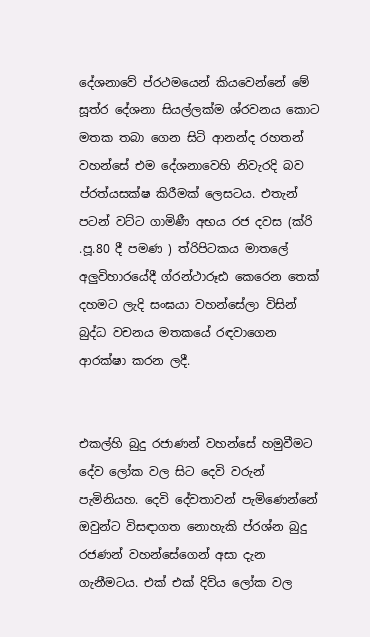දේශනාවේ ප්රථමයෙන් කියවෙන්නේ මේ සූත්ර දේශනා සියල්ලක්ම ශ්රවනය කොට මතක තබා ගෙන සිටි ආනන්ද රහතන් වහන්සේ එම දේශනාවෙහි නිවැරදි බව ප්රත්යසක්ෂ කිරීමක් ලෙසටය. එතැන් පටන් වට්ට ගාමිණී අභය රජ දවස (ක්රි .පූ.80 දී පමණ ) ත්රිපිටකය මාතලේ අලුවිහාරයේදී ග්රන්ථාරූඪ කෙරෙන තෙක් දහමට ලැදි සංඝයා වහන්සේලා විසින් බුද්ධ වචනය මතකයේ රඳවාගෙන ආරක්ෂා කරන ලදී.


එකල්හි බුදු රජාණන් වහන්සේ හමුවීමට දේව ලෝක වල සිට දෙවි වරුන් පැමිනියහ. දෙවි දේවතාවන් පැමිණෙන්නේ ඔවුන්ට විසඳාගත නොහැකි ප්රශ්න බුදු රජණන් වහන්සේගෙන් අසා දැන ගැනීමටය. එක් එක් දිව්ය ලෝක වල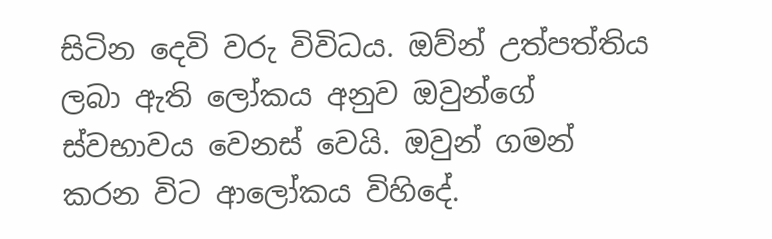සිටින දෙවි වරු විවිධය. ඔව්න් උත්පත්තිය ලබා ඇති ලෝකය අනුව ඔවුන්ගේ ස්වභාවය වෙනස් වෙයි. ඔවුන් ගමන් කරන විට ආලෝකය විහිදේ.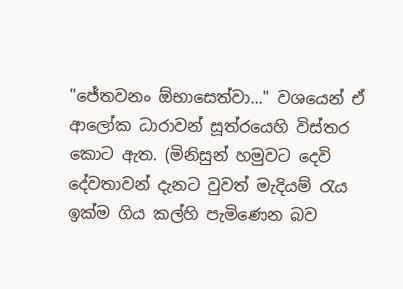"ජේතවනං ඕභාසෙත්වා..." වශයෙන් ඒ ආලෝක ධාරාවන් සූත්රයෙහි විස්තර කොට ඇත. (මිනිසුන් හමුවට දෙවි දේවතාවන් දැනට වුවත් මැදියම් රැය ඉක්ම ගිය කල්හි පැමිණෙන බව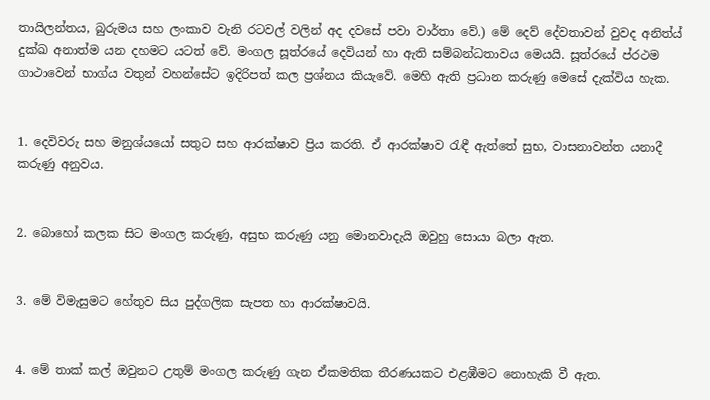තායිලන්තය, බුරුමය සහ ලංකාව වැනි රටවල් වලින් අද දවසේ පවා වාර්තා වේ.) මේ දෙව් දේවතාවන් වුවද අනිත්ය් දුක්ඛ අනාත්ම යන දහමට යටත් වේ. මංගල සූත්රයේ දෙවියන් හා ඇති සම්බන්ධතාවය මෙයයි. සූත්රයේ ප්රථම ගාථාවෙන් භාග්ය වතුන් වහන්සේට ඉදිරිපත් කල ප්‍රශ්නය කියැවේ. මෙහි ඇති ප්‍රධාන කරුණු මෙසේ දැක්විය හැක.


1. දෙවිවරු සහ මනුශ්යයෝ සතුට සහ ආරක්ෂාව ප්‍රිය කරති. ඒ ආරක්ෂාව රැඳී ඇත්තේ සුභ, වාසනාවන්ත යනාදී කරුණු අනුවය.


2. බොහෝ කලක සිට මංගල කරුණු, අසුභ කරුණු යනු මොනවාදැයි ඔවුහු සොයා බලා ඇත.


3. මේ විමැසුමට හේතුව සිය පුද්ගලික සැපත හා ආරක්ෂාවයි.


4. මේ තාක් කල් ඔවුනට උතුම් මංගල කරුණු ගැන ඒකමතික තීරණයකට එළඹීමට නොහැකි වී ඇත.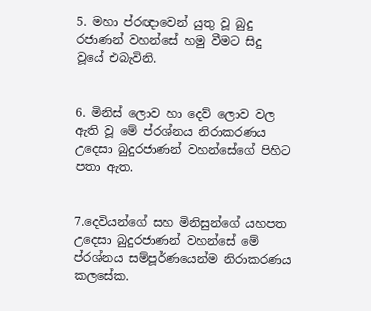5. මහා ප්රඥාවෙන් යුතු වූ බුදු රජාණන් වහන්සේ හමු වීමට සිදු වූයේ එබැවිනි.


6. මිනිස් ලොව හා දෙව් ලොව වල ඇති වූ මේ ප්රශ්නය නිරාකරණය උදෙසා බුදුරජාණන් වහන්සේගේ පිහිට පතා ඇත.


7.දෙවියන්ගේ සහ මිනිසුන්ගේ යහපත උදෙසා බුදුරජාණන් වහන්සේ මේ ප්රශ්නය සම්පූර්ණයෙන්ම නිරාකරණය කලසේක.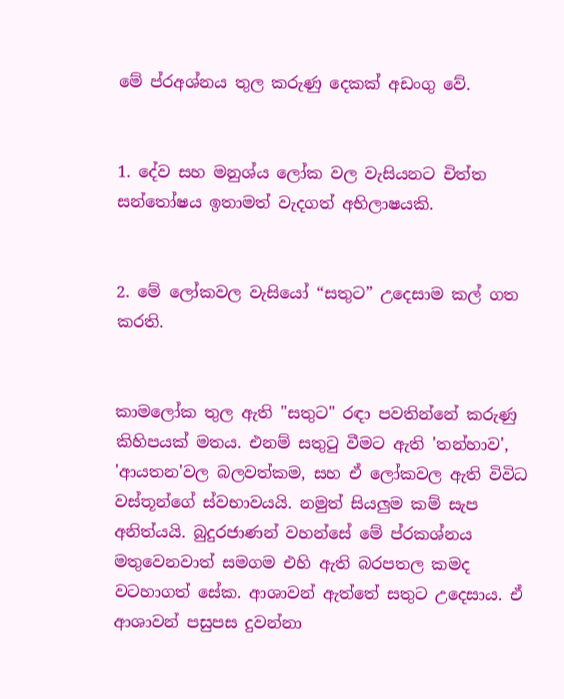මේ ප්රඅශ්නය තුල කරුණු දෙකක් අඩංගු වේ.


1. දේව සහ මනුශ්ය ලෝක වල වැසියනට චිත්ත සන්තෝෂය ඉතාමත් වැදගත් අභිලාෂයකි.


2. මේ ලෝකවල වැසියෝ “සතුට” උදෙසාම කල් ගත කරති.


කාමලෝක තුල ඇති "සතුට" රඳා පවතින්නේ කරුණු කිහිපයක් මතය. එනම් සතුටු වීමට ඇති 'තන්හාව', 'ආයතන'වල බලවත්කම, සහ ඒ ලෝකවල ඇති විවිධ වස්තූන්ගේ ස්වභාවයයි. නමුත් සියලුම කම් සැප අනිත්යයි. බුදුරජාණන් වහන්සේ මේ ප්රකශ්නය මතුවෙනවාත් සමගම එහි ඇති බරපතල කමද වටහාගත් සේක. ආශාවන් ඇත්තේ සතුට උදෙසාය. ඒ ආශාවන් පසුපස දුවන්නා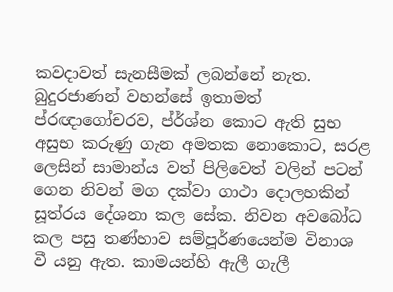කවදාවත් සැනසීමක් ලබන්නේ නැත. බුදුරජාණන් වහන්සේ ඉතාමත් ප්රඥාගෝචරව, ප්ර්ශ්න කොට ඇති සුභ අසුභ කරුණු ගැන අමතක නොකොට, සරළ ලෙසින් සාමාන්ය වත් පිලිවෙත් වලින් පටන් ගෙන නිවන් මග දක්වා ගාථා දොලහකින් සූත්රය දේශනා කල සේක. නිවන අවබෝධ කල පසු තණ්හාව සම්පූර්ණයෙන්ම විනාශ වී යනු ඇත. කාමයන්හි ඇලී ගැලී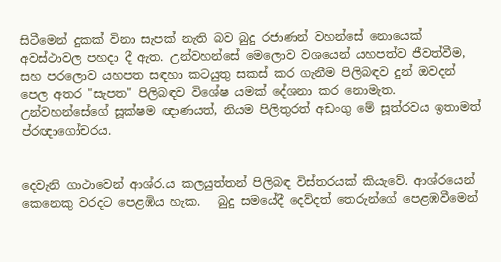සිටීමෙන් දුකක් විනා සැපක් නැති බව බුදු රජාණන් වහන්සේ නොයෙක් අවස්ථාවල පහදා දී ඇත. උන්වහන්සේ මෙලොව වශයෙන් යහපත්ව ජීවත්වීම, සහ පරලොව යහපත සඳහා කටයුතු සකස් කර ගැනීම පිලිබඳව දුන් ඔවදන් පෙල අතර "සැපත" පිලිබඳව විශේෂ යමක් දේශනා කර නොමැත. උන්වහන්සේගේ සූක්ෂම ඥාණයත්, නියම පිලිතුරත් අඩංගු මේ සූත්රවය ඉතාමත් ප්රඥාගෝචරය.


දෙවැනි ගාථාවෙන් ආශ්ර.ය කලයුත්තන් පිලිබඳ විස්තරයක් කියැවේ. ආශ්රයෙන් කෙනෙකු වරදට පෙළඹිය හැක.   බුදු සමයේදී දෙව්දත් තෙරුන්ගේ පෙළඹවීමෙන්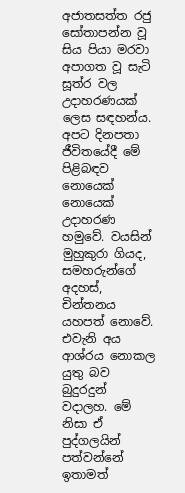අජාතසත්ත රජු සෝතාපන්න වූ සිය පියා මරවා අපාගත වූ සැටි සූත්ර වල උදාහරණයක් ලෙස සඳහන්ය. අපට දිනපතා ජීවිතයේදී මේ පිළිබඳව නොයෙක් නොයෙක් උදාහරණ හමුවේ. වයසින් මුහුකුරා ගියද, සමහරුන්ගේ අදහස්, චින්තනය යහපත් නොවේ. එවැනි අය ආශ්රය නොකල යුතු බව බුදුරදුන් වදාලහ. මේ නිසා ඒ පුද්ගලයින් පත්වන්නේ ඉතාමත්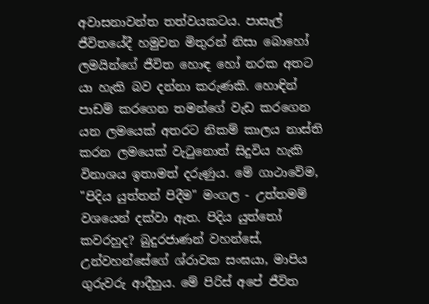අවාසනාවන්ත තත්වයකටය. පාසැල් ජීවිතයේදී හමුවන මිතුරන් නිසා බොහෝ ලමයින්ගේ ජීවිත හොඳ හෝ නරක අතට යා හැකි බව දන්නා කරුණකි. හොඳින් පාඩම් කරගෙන තමන්ගේ වැඩ කරගෙන යන ලමයෙක් අතරට නිකම් කාලය නාස්ති කරන ලමයෙක් වැටුනොත් සිදුවිය හැකි විනාශය ඉතාමත් දරුණුය. මේ ගාථාවේම, "පිදිය යුත්තන් පිදීම" මංගල - උත්තමම් වශයෙන් දක්වා ඇත. පිදිය යුත්තෝ කවරහුද? බුදුරජාණන් වහන්සේ, උන්වහන්සේගේ ශ්රාවක සංඝයා, මාපිය ගුරුවරු ආදීහුය. මේ පිරිස් අපේ ජීවිත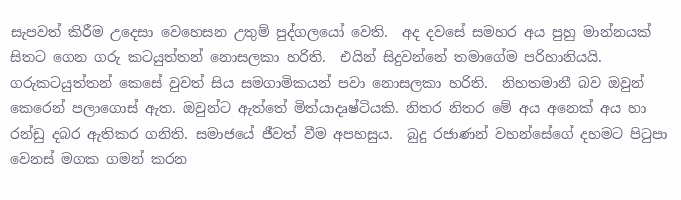සැපවත් කිරීම උදෙසා වෙහෙසන උතුම් පුද්ගලයෝ වෙති.  අද දවසේ සමහර අය පුහු මාන්නයක් සිතට ගෙන ගරු කටයුත්තන් නොසලකා හරිති.  එයින් සිදුවන්නේ තමාගේම පරිහානියයි. ගරුකටයුත්තන් කෙසේ වුවත් සිය සමගාමිකයන් පවා නොසලකා හරිති.  නිහතමානී බව ඔවුන් කෙරෙන් පලාගොස් ඇත. ඔවුන්ට ඇත්තේ මිත්යාදෘෂ්ටියකි. නිතර නිතර මේ අය අනෙක් අය හා රන්ඩු දබර ඇතිකර ගනිති. සමාජයේ ජීවත් වීම අපහසුය.  බුදු රජාණන් වහන්සේගේ දහමට පිටුපා වෙනස් මගක ගමන් කරන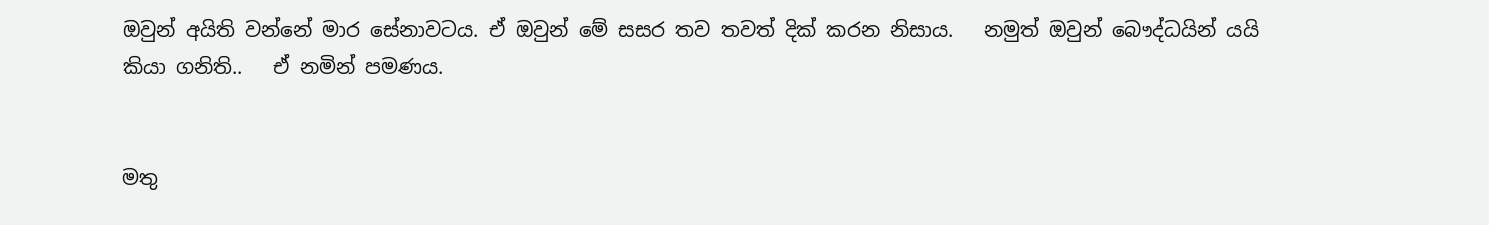ඔවුන් අයිති වන්නේ මාර සේනාවටය. ඒ ඔවුන් මේ සසර තව තවත් දික් කරන නිසාය.   නමුත් ඔවුන් බෞද්ධයින් යයි කියා ගනිති..   ඒ නමින් පමණය.


මතු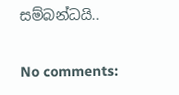සම්බන්ධයි..

No comments: